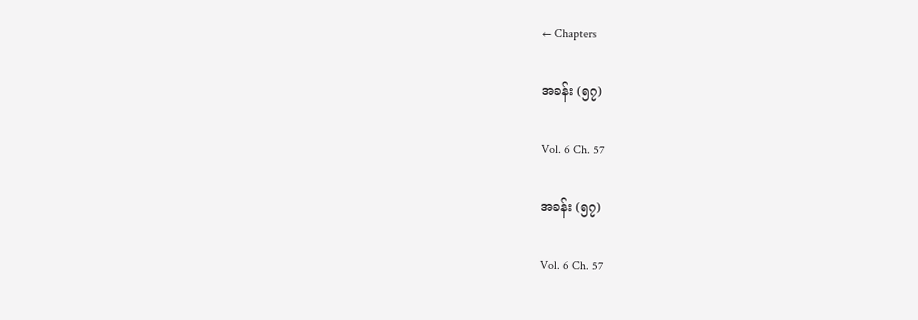← Chapters

အခန်း (၅၇)

Vol. 6 Ch. 57

အခန်း (၅၇)

Vol. 6 Ch. 57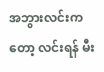အဘွားလင်းကတော့ လင်းရန် မီး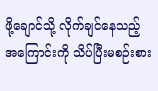ဖို့ချောင်သို့ လိုက်ချင်နေသည့်အကြောင်းကို သိပ်ပြီးမစဉ်းစား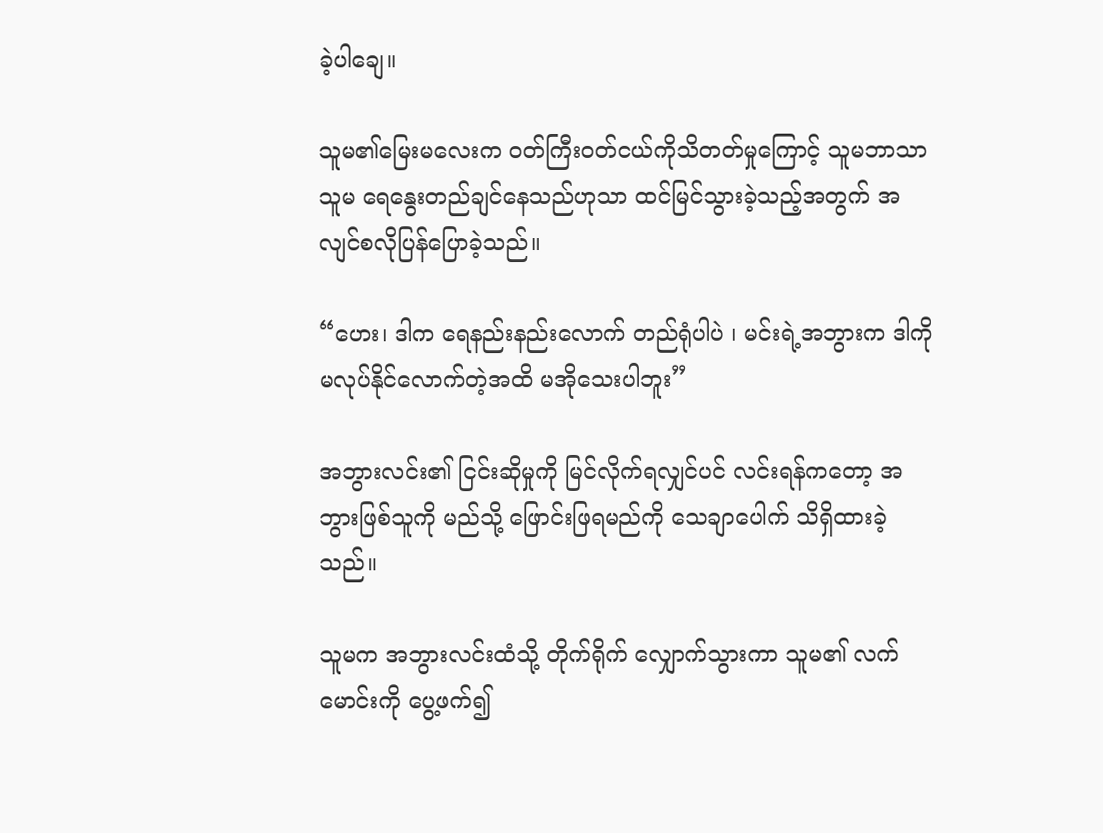ခဲ့ပါချေ။

သူမ၏မြေးမလေးက ဝတ်ကြီးဝတ်ငယ်ကိုသိတတ်မှုကြောင့် သူမဘာသာသူမ ရေနွေးတည်ချင်နေသည်ဟုသာ ထင်မြင်သွားခဲ့သည့်အတွက် အလျင်စလိုပြန်ပြောခဲ့သည်။

“ဟေး၊ ဒါက ရေနည်းနည်းလောက် တည်ရုံပါပဲ ၊ မင်းရဲ့အဘွားက ဒါကိုမလုပ်နိုင်လောက်တဲ့အထိ မအိုသေးပါဘူး”

အဘွားလင်း၏ ငြင်းဆိုမှုကို မြင်လိုက်ရလျှင်ပင် လင်းရန်ကတော့ အဘွားဖြစ်သူကို မည်သို့ ဖြောင်းဖြရမည်ကို သေချာပေါက် သိရှိထားခဲ့သည်။

သူမက အဘွားလင်းထံသို့ တိုက်ရိုက် လျှောက်သွားကာ သူမ၏ လက်မောင်းကို ပွေ့ဖက်၍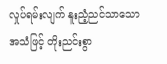လှုပ်ရမ်းလျက် နူးညံ့ညင်သာသော အသံဖြင့် တိုးညင်းစွာ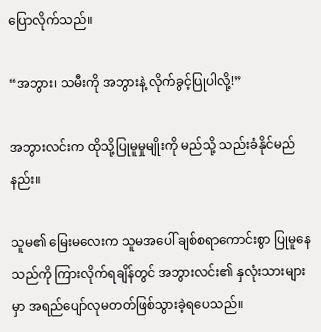ပြောလိုက်သည်။

“အဘွား၊ သမီးကို အဘွားနဲ့ လိုက်ခွင့်ပြုပါလို့!”

အဘွားလင်းက ထိုသို့ပြုမူမှုမျိုးကို မည်သို့ သည်းခံနိုင်မည်နည်း။

သူမ၏ မြေးမလေးက သူမအပေါ် ချစ်စရာကောင်းစွာ ပြုမူနေသည်ကို ကြားလိုက်ရချိန်တွင် အဘွားလင်း၏ နှလုံးသားများမှာ အရည်ပျော်လုမတတ်ဖြစ်သွားခဲ့ရပေသည်။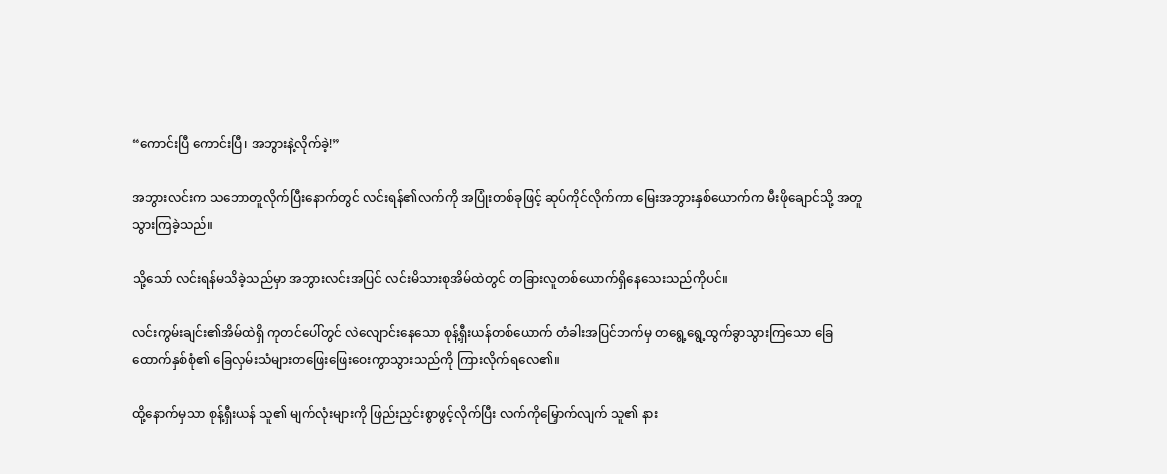“ကောင်းပြီ ကောင်းပြီ၊ အဘွားနဲ့လိုက်ခဲ့!”

အဘွားလင်းက သဘောတူလိုက်ပြီးနောက်တွင် လင်းရန်၏လက်ကို အပြုံးတစ်ခုဖြင့် ဆုပ်ကိုင်လိုက်ကာ မြေးအဘွားနှစ်ယောက်က မီးဖိုချောင်သို့ အတူသွားကြခဲ့သည်။

သို့သော် လင်းရန်မသိခဲ့သည်မှာ အဘွားလင်းအပြင် လင်းမိသားစုအိမ်ထဲတွင် တခြားလူတစ်ယောက်ရှိနေသေးသည်ကိုပင်။

လင်းကွမ်းချင်း၏အိမ်ထဲရှိ ကုတင်ပေါ်တွင် လဲလျောင်းနေသော စုန့်ရှီးယန်တစ်ယောက် တံခါးအပြင်ဘက်မှ တရွေ့ရွေ့ထွက်ခွာသွားကြသော ခြေထောက်နှစ်စုံ၏ ခြေလှမ်းသံများတဖြေးဖြေးဝေးကွာသွားသည်ကို ကြားလိုက်ရလေ၏။

ထို့နောက်မှသာ စုန့်ရှီးယန် သူ၏ မျက်လုံးများကို ဖြည်းညှင်းစွာဖွင့်လိုက်ပြီး လက်ကိုမြှောက်လျက် သူ၏ နား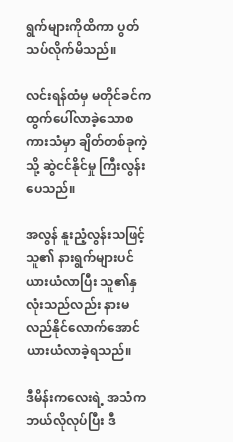ရွက်များကိုထိကာ ပွတ်သပ်လိုက်မိသည်။

လင်းရန်ထံမှ မတိုင်ခင်က ထွက်ပေါ်လာခဲ့သောစကားသံမှာ ချိတ်တစ်ခုကဲ့သို့ ဆွဲငင်နိုင်မှု ကြီးလွန်းပေသည်။

အလွန် နူးညံ့လွန်းသဖြင့် သူ၏ နားရွက်များပင် ယားယံလာပြီး သူ၏နှလုံးသည်လည်း နားမလည်နိုင်လောက်အောင် ယားယံလာခဲ့ရသည်။

ဒီမိန်းကလေးရဲ့ အသံက ဘယ်လိုလုပ်ပြီး ဒီ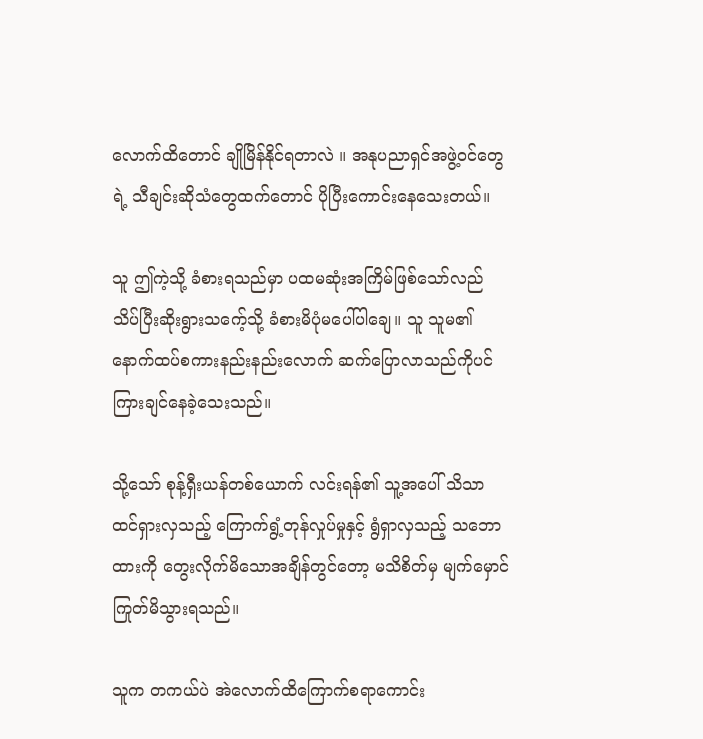လောက်ထိတောင် ချိုမြိန်နိုင်ရတာလဲ ။ အနုပညာရှင်အဖွဲ့ဝင်တွေရဲ့ သီချင်းဆိုသံတွေထက်တောင် ပိုပြီးကောင်းနေသေးတယ်။

သူ ဤကဲ့သို့ ခံစားရသည်မှာ ပထမဆုံးအကြိမ်ဖြစ်သော်လည် သိပ်ပြီးဆိုးရွားသကေ့်သို့ ခံစားမိပုံမပေါ်ပါချေ။ သူ သူမ၏ နောက်ထပ်စကားနည်းနည်းလောက် ဆက်ပြောလာသည်ကိုပင် ကြားချင်နေခဲ့သေးသည်။

သို့သော် စုန့်ရှီးယန်တစ်ယောက် လင်းရန်၏ သူ့အပေါ် သိသာထင်ရှားလှသည့် ကြောက်ရွံ့တုန်လှုပ်မှုနှင့် ရွံရှာလှသည့် သဘောထားကို တွေးလိုက်မိသောအချိန်တွင်တော့ မသိစိတ်မှ မျက်မှောင်ကြုတ်မိသွားရသည်။

သူက တကယ်ပဲ အဲလောက်ထိကြောက်စရာကောင်း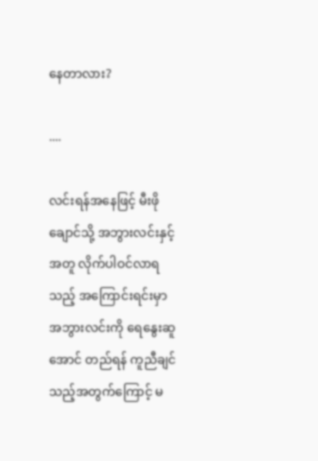နေတာလား?

....

လင်းရန်အနေဖြင့် မီးဖိုချောင်သို့ အဘွားလင်းနှင့်အတူ လိုက်ပါဝင်လာရသည့် အကြောင်းရင်းမှာ အဘွားလင်းကို ရေနွေးဆူအောင် တည်ရန် ကူညီချင်သည့်အတွက်ကြောင့် မ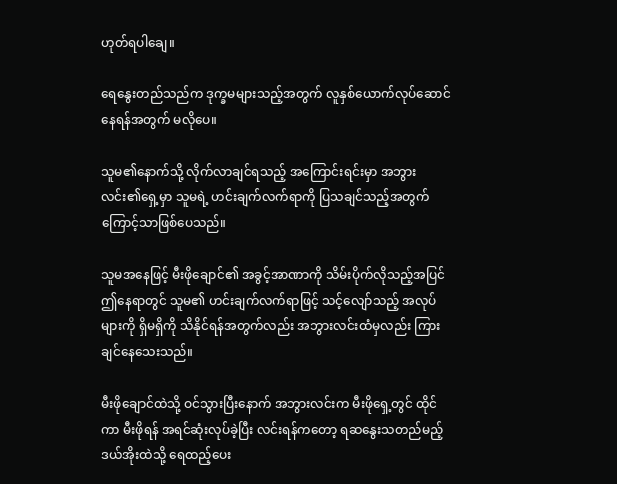ဟုတ်ရပါချေ။

ရေနွေးတည်သည်က ဒုက္ခမများသည့်အတွက် လူနှစ်ယောက်လုပ်ဆောင်နေရန်အတွက် မလိုပေ။

သူမ၏နောက်သို့ လိုက်လာချင်ရသည့် အကြောင်းရင်းမှာ အဘွားလင်း၏ရှေ့မှာ သူမရဲ့ ဟင်းချက်လက်ရာကို ပြသချင်သည့်အတွက်ကြောင့်သာဖြစ်ပေသည်။

သူမအနေဖြင့် မီးဖိုချောင်၏ အခွင့်အာဏာကို သိမ်းပိုက်လိုသည့်အပြင် ဤနေရာတွင် သူမ၏ ဟင်းချက်လက်ရာဖြင့် သင့်လျော်သည့် အလုပ်များကို ရှိမရှိကို သိနိုင်ရန်အတွက်လည်း အဘွားလင်းထံမှလည်း ကြားချင်နေသေးသည်။

မီးဖိုချောင်ထဲသို့ ဝင်သွားပြီးနောက် အဘွားလင်းက မီးဖိုရှေ့တွင် ထိုင်ကာ မီးဖိုရန် အရင်ဆုံးလုပ်ခဲ့ပြီး လင်းရန်ကတော့ ရဆနွေးသတည်မည့် ဒယ်အိုးထဲသို့ ရေထည့်ပေး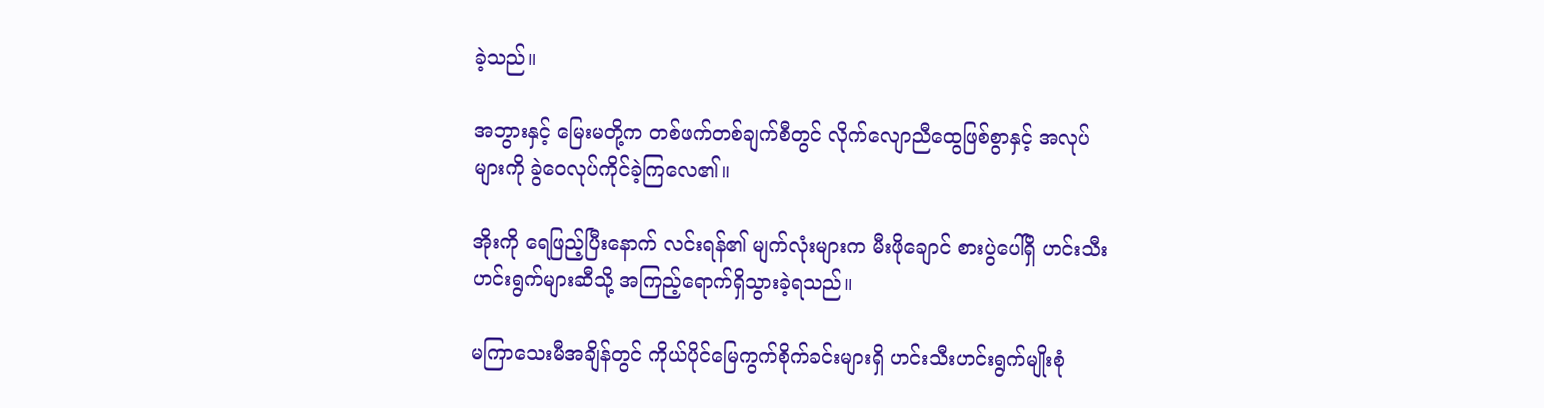ခဲ့သည်။

အဘွားနှင့် မြေးမတို့က တစ်ဖက်တစ်ချက်စီတွင် လိုက်လျောညီထွေဖြစ်စွာနှင့် အလုပ်များကို ခွဲဝေလုပ်ကိုင်ခဲ့ကြလေ၏။

အိုးကို ရေဖြည့်ပြီးနောက် လင်းရန်၏ မျက်လုံးများက မီးဖိုချောင် စားပွဲပေါ်ရှိ ဟင်းသီးဟင်းရွက်များဆီသို့ အကြည့်ရောက်ရှိသွားခဲ့ရသည်။

မကြာသေးမီအချိန်တွင် ကိုယ်ပိုင်မြေကွက်စိုက်ခင်းများရှိ ဟင်းသီးဟင်းရွက်မျိုးစုံ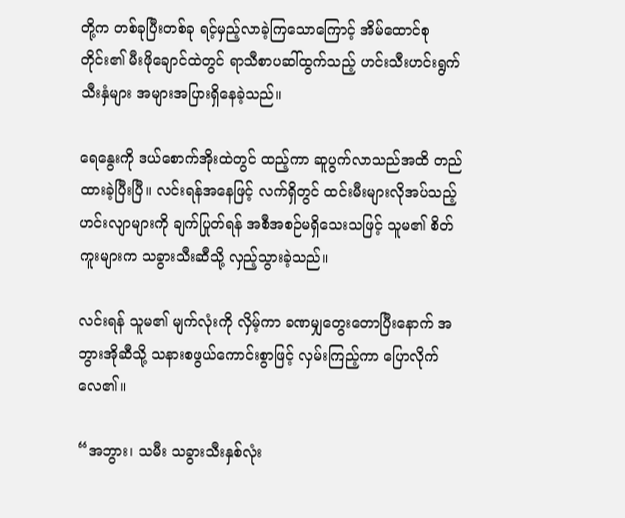တို့က တစ်ခုပြီးတစ်ခု ရင့်မှည့်လာခဲ့ကြသောကြောင့် အိမ်ထောင်စုတိုင်း၏ မီးဖိုချောင်ထဲတွင် ရာသီစာပဆါ်ထွက်သည့် ဟင်းသီးဟင်းရွက်သီးနှံများ အများအပြားရှိနေခဲ့သည်။

ရေနွေးကို ဒယ်စောက်အိုးထဲတွင် ထည့်ကာ ဆူပွက်လာသည်အထိ တည်ထားခဲ့ပြီးပြီ။ လင်းရန်အနေဖြင့် လက်ရှိတွင် ထင်းမီးများလိုအပ်သည့် ဟင်းလျာများကို ချက်ပြုတ်ရန် အစီအစဉ်မရှိသေးသဖြင့် သူမ၏ စိတ်ကူးများက သခွားသီးဆီသို့ လှည့်သွားခဲ့သည်။

လင်းရန် သူမ၏ မျက်လုံးကို လှိမ့်ကာ ခဏမျှတွေးတောပြီးနောက် အဘွားအိုဆီသို့ သနားစဖွယ်ကောင်းစွာဖြင့် လှမ်းကြည့်ကာ ပြောလိုက်လေ၏။

“အဘွား၊ သမီး သခွားသီးနှစ်လုံး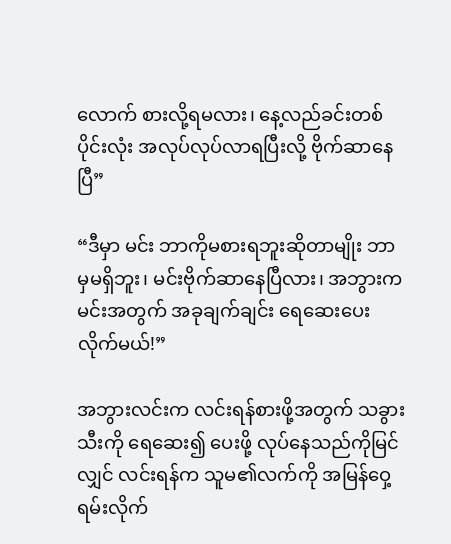လောက် စားလို့ရမလား၊ နေ့လည်ခင်းတစ်ပိုင်းလုံး အလုပ်လုပ်လာရပြီးလို့ ဗိုက်ဆာနေပြီ”

“ဒီမှာ မင်း ဘာကိုမစားရဘူးဆိုတာမျိုး ဘာမှမရှိဘူး၊ မင်းဗိုက်ဆာနေပြီလား၊ အဘွားက မင်းအတွက် အခုချက်ချင်း ရေဆေးပေးလိုက်မယ်!”

အဘွားလင်းက လင်းရန်စားဖို့အတွက် သခွားသီးကို ရေဆေး၍ ပေးဖို့ လုပ်နေသည်ကိုမြင်လျှင် လင်းရန်က သူမ၏လက်ကို အမြန်ဝှေ့ရမ်းလိုက်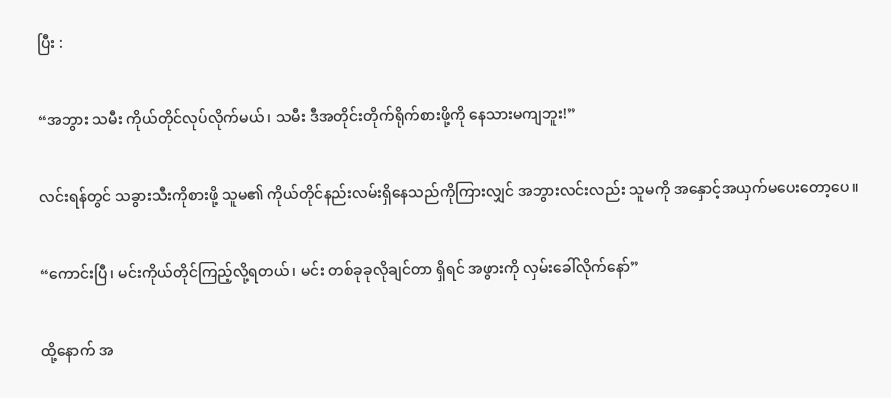ပြီး :

“အဘွား သမီး ကိုယ်တိုင်လုပ်လိုက်မယ်၊ သမီး ဒီအတိုင်းတိုက်ရိုက်စားဖို့ကို နေသားမကျဘူး!”

လင်းရန်တွင် သခွားသီးကိုစားဖို့ သူမ၏ ကိုယ်တိုင်နည်းလမ်းရှိနေသည်ကိုကြားလျှင် အဘွားလင်းလည်း သူမကို အနှောင့်အယှက်မပေးတော့ပေ။

“ကောင်းပြီ၊ မင်းကိုယ်တိုင်ကြည့်လို့ရတယ်၊ မင်း တစ်ခုခုလိုချင်တာ ရှိရင် အဖွားကို လှမ်းခေါ်လိုက်နော်”

ထို့နောက် အ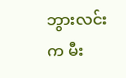ဘွားလင်းက မီး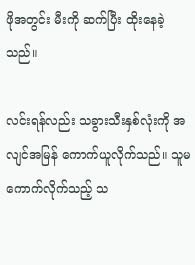ဖိုအတွင်း မီးကို ဆက်ပြီး ထိုးနေခဲ့သည်။

လင်းရန်လည်း သခွားသီးနှစ်လုံးကို အလျင်အမြန် ကောက်ယူလိုက်သည်။ သူမကောက်လိုက်သည့် သ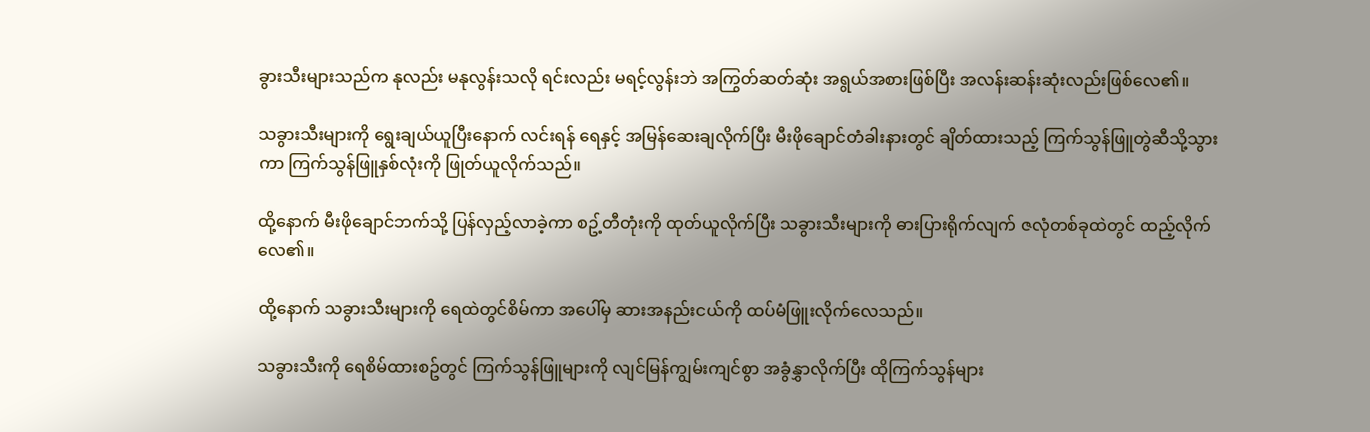ခွားသီးများသည်က နုလည်း မနုလွန်းသလို ရင်းလည်း မရင့်လွန်းဘဲ အကြွတ်ဆတ်ဆုံး အရွယ်အစားဖြစ်ပြီး အလန်းဆန်းဆုံးလည်းဖြစ်လေ၏။

သခွားသီးများကို ရွေးချယ်ယူပြီးနောက် လင်းရန် ရေနှင့် အမြန်ဆေးချလိုက်ပြီး မီးဖိုချောင်တံခါးနားတွင် ချိတ်ထားသည့် ကြက်သွန်ဖြူတွဲဆီသို့သွားကာ ကြက်သွန်ဖြူနှစ်လုံးကို ဖြုတ်ယူလိုက်သည်။

ထို့နောက် မီးဖိုချောင်ဘက်သို့ ပြန်လှည့်လာခဲ့ကာ စဥ့်တီတုံးကို ထုတ်ယူလိုက်ပြီး သခွားသီးများကို ဓားပြားရိုက်လျက် ဇလုံတစ်ခုထဲတွင် ထည့်လိုက်လေ၏။

ထို့နောက် သခွားသီးများကို ရေထဲတွင်စိမ်ကာ အပေါ်မှ ဆားအနည်းငယ်ကို ထပ်မံဖြူးလိုက်လေသည်။

သခွားသီးကို ရေစိမ်ထားစဥ်တွင် ကြက်သွန်ဖြူများကို လျင်မြန်ကျွမ်းကျင်စွာ အခွံနွှာလိုက်ပြီး ထိုကြက်သွန်များ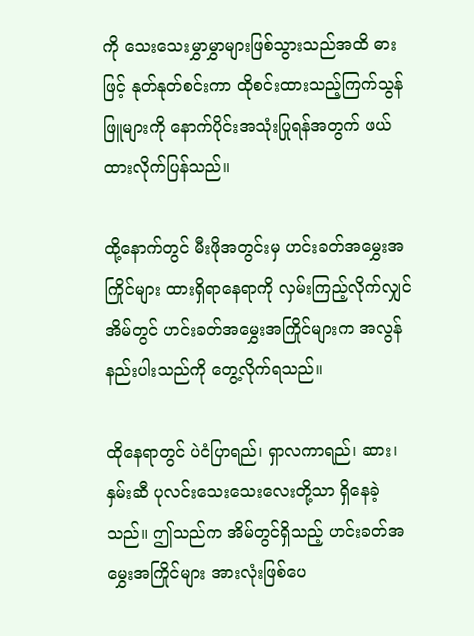ကို သေးသေးမွှာမွှာများဖြစ်သွားသည်အထိ ဓားဖြင့် နုတ်နုတ်စင်းကာ ထိုစင်းထားသည့်ကြက်သွန်ဖြူများကို နောက်ပိုင်းအသုံးပြုရန်အတွက် ဖယ်ထားလိုက်ပြန်သည်။

ထို့နောက်တွင် မီးဖိုအတွင်းမှ ဟင်းခတ်အမွှေးအကြိုင်များ ထားရှိရာနေရာကို လှမ်းကြည့်လိုက်လျှင် အိမ်တွင် ဟင်းခတ်အမွှေးအကြိုင်များက အလွန်နည်းပါးသည်ကို တွေ့လိုက်ရသည်။

ထိုနေရာတွင် ပဲငံပြာရည်၊ ရှာလကာရည်၊ ဆား၊ နှမ်းဆီ ပုလင်းသေးသေးလေးတို့သာ ရှိနေခဲ့သည်။ ဤသည်က အိမ်တွင်ရှိသည့် ဟင်းခတ်အမွှေးအကြိုင်များ အားလုံးဖြစ်ပေ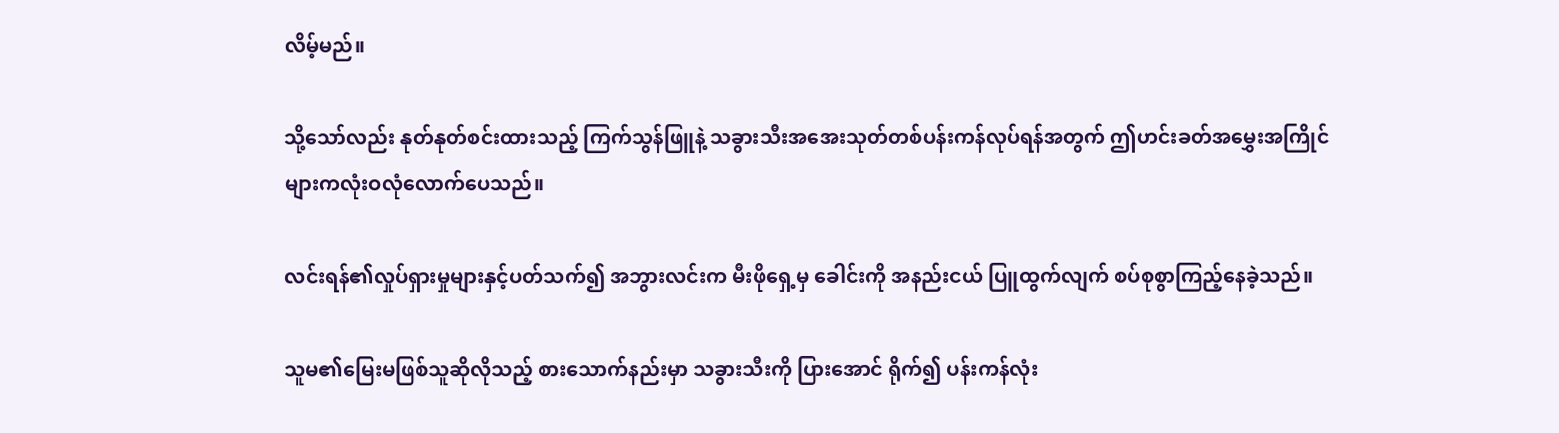လိမ့်မည်။

သို့သော်လည်း နုတ်နုတ်စင်းထားသည့် ကြက်သွန်ဖြူနဲ့ သခွားသီးအအေးသုတ်တစ်ပန်းကန်လုပ်ရန်အတွက် ဤဟင်းခတ်အမွှေးအကြိုင်များကလုံးဝလုံလောက်ပေသည်။

လင်းရန်၏လှုပ်ရှားမှုများနှင့်ပတ်သက်၍ အဘွားလင်းက မီးဖိုရှေ့မှ ခေါင်းကို အနည်းငယ် ပြူထွက်လျက် စပ်စုစွာကြည့်နေခဲ့သည်။

သူမ၏မြေးမဖြစ်သူဆိုလိုသည့် စားသောက်နည်းမှာ သခွားသီးကို ပြားအောင် ရိုက်၍ ပန်းကန်လုံး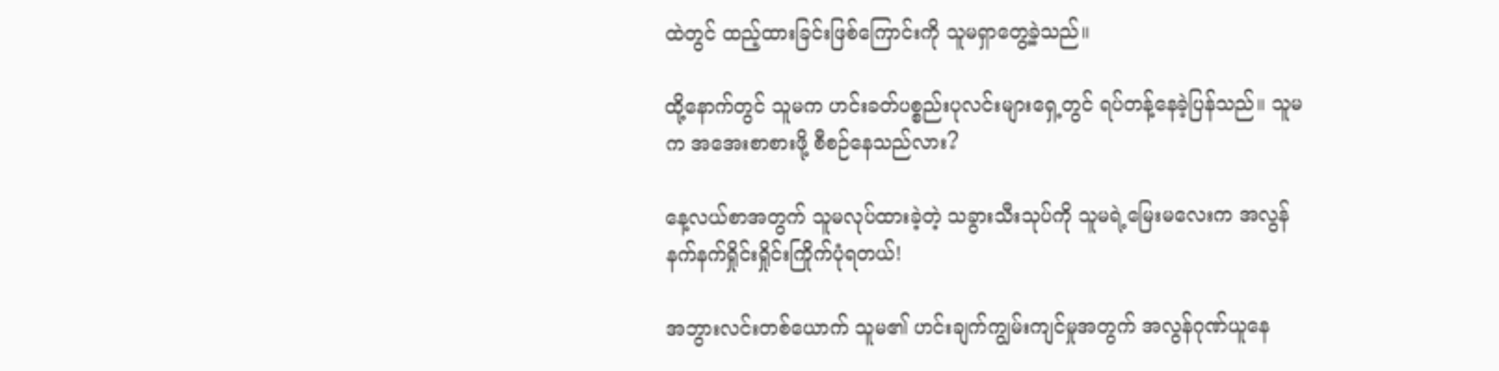ထဲတွင် ထည့်ထားခြင်းဖြစ်ကြောင်းကို သူမရှာတွေ့ခဲ့သည်။

ထို့နောက်တွင် သူမက ဟင်းခတ်ပစ္စည်းပုလင်းများရှေ့တွင် ရပ်တန့်နေခဲ့ပြန်သည်။ သူမက အအေးစာစားဖို့ စီစဉ်နေသည်လား?

နေ့လယ်စာအတွက် သူမလုပ်ထားခဲ့တဲ့ သခွားသီးသုပ်ကို သူမရဲ့မြေးမလေးက အလွန်နက်နက်ရှိုင်းရှိုင်းကြိုက်ပုံရတယ်!

အဘွားလင်းတစ်ယောက် သူမ၏ ဟင်းချက်ကျွမ်းကျင်မှုအတွက် အလွန်ဂုဏ်ယူနေ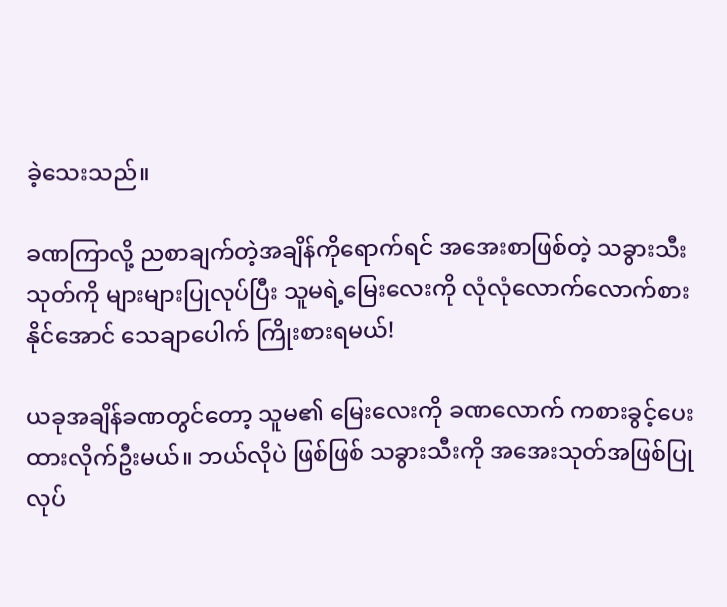ခဲ့သေးသည်။

ခဏကြာလို့ ညစာချက်တဲ့အချိန်ကိုရောက်ရင် အအေးစာဖြစ်တဲ့ သခွားသီးသုတ်ကို များများပြုလုပ်ပြီး သူမရဲ့မြေးလေးကို လုံလုံလောက်လောက်စားနိုင်အောင် သေချာပေါက် ကြိုးစားရမယ်!

ယခုအချိန်ခဏတွင်တော့ သူမ၏ မြေးလေးကို ခဏလောက် ကစားခွင့်ပေးထားလိုက်ဦးမယ်။ ဘယ်လိုပဲ ဖြစ်ဖြစ် သခွားသီးကို အအေးသုတ်အဖြစ်ပြုလုပ်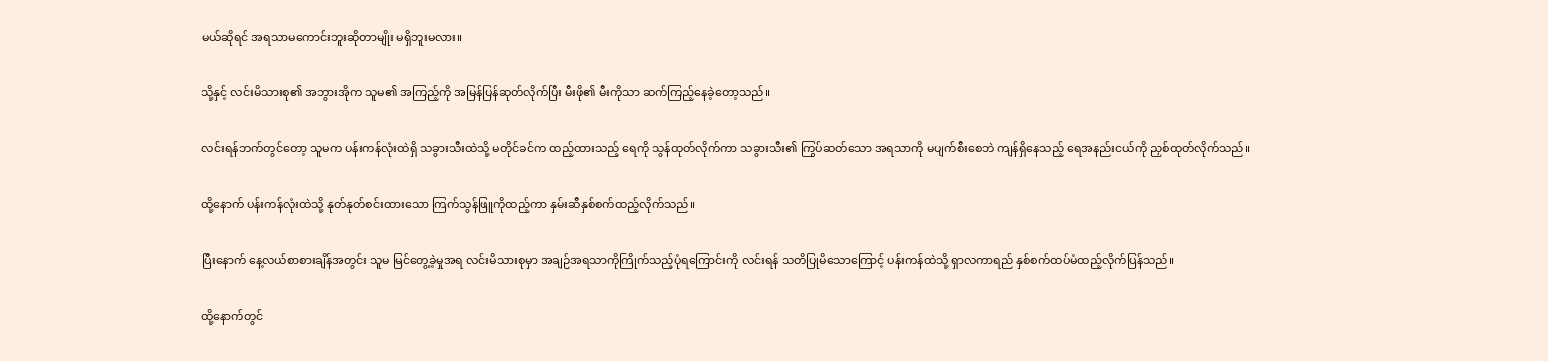မယ်ဆိုရင် အရသာမကောင်းဘူးဆိုတာမျိုး မရှိဘူးမလား။

သို့နှင့် လင်းမိသားစု၏ အဘွားအိုက သူမ၏ အကြည့်ကို အမြန်ပြန်ဆုတ်လိုက်ပြီး မီးဖို၏ မီးကိုသာ ဆက်ကြည့်နေခဲ့တော့သည်။

လင်းရန်ဘက်တွင်တော့ သူမက ပန်းကန်လုံးထဲရှိ သခွားသီးထဲသို့ မတိုင်ခင်က ထည့်ထားသည့် ရေကို သွန်ထုတ်လိုက်ကာ သခွားသီး၏ ကြွပ်ဆတ်သော အရသာကို မပျက်စီးစေဘဲ ကျန်ရှိနေသည့် ရေအနည်းငယ်ကို ညှစ်ထုတ်လိုက်သည်။

ထို့နောက် ပန်းကန်လုံးထဲသို့ နုတ်နုတ်စင်းထားသော ကြက်သွန်ဖြူကိုထည့်ကာ နှမ်းဆီနှစ်စက်ထည့်လိုက်သည်။

ပြီးနောက် နေ့လယ်စာစားချိန်အတွင်း သူမ မြင်တွေ့ခဲ့မှုအရ လင်းမိသားစုမှာ အချဉ်အရသာကိုကြိုက်သည့်ပုံရကြောင်းကို လင်းရန် သတိပြုမိသောကြောင့် ပန်းကန်ထဲသို့ ရှာလကာရည် နှစ်စက်ထပ်မံထည့်လိုက်ပြန်သည်။

ထို့နောက်တွင်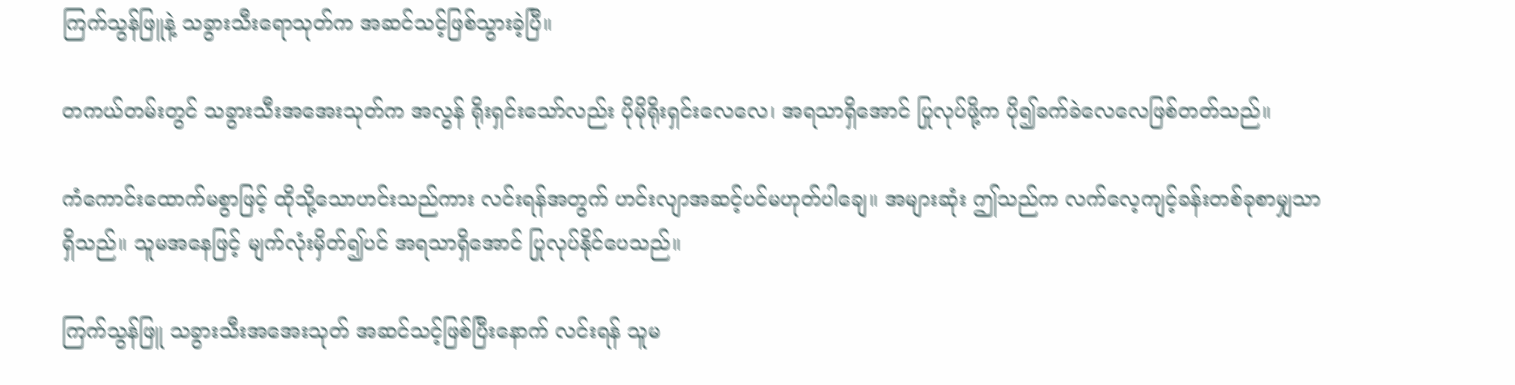ကြက်သွန်ဖြူနဲ့ သခွားသီးရောသုတ်က အဆင်သင့်ဖြစ်သွားခဲ့ပြီ။

တကယ်တမ်းတွင် သခွားသီးအအေးသုတ်က အလွန် ရိုးရှင်းသော်လည်း ပိုမိုရိုးရှင်းလေလေ၊ အရသာရှိအောင် ပြုလုပ်ဖို့က ပို၍ခက်ခဲလေလေဖြစ်တတ်သည်။

ကံကောင်းထောက်မစွာဖြင့် ထိုသို့သောဟင်းသည်ကား လင်းရန်အတွက် ဟင်းလျာအဆင့်ပင်မဟုတ်ပါချေ။ အများဆုံး ဤသည်က လက်လေ့ကျင့်ခန်းတစ်ခုစာမျှသာရှိသည်။ သူမအနေဖြင့် မျက်လုံးမှိတ်၍ပင် အရသာရှိအောင် ပြုလုပ်နိုင်ပေသည်။

ကြက်သွန်ဖြူ သခွားသီးအအေးသုတ် အဆင်သင့်ဖြစ်ပြီးနောက် လင်းရန် သူမ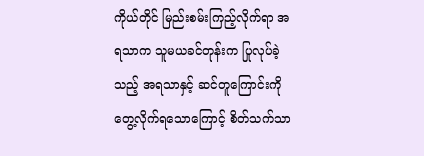ကိုယ်တိုင် မြည်းစမ်းကြည့်လိုက်ရာ အရသာက သူမယခင်တုန်းက ပြုလုပ်ခဲ့သည့် အရသာနှင့် ဆင်တူကြောင်းကို တွေ့လိုက်ရသောကြောင့် စိတ်သက်သာ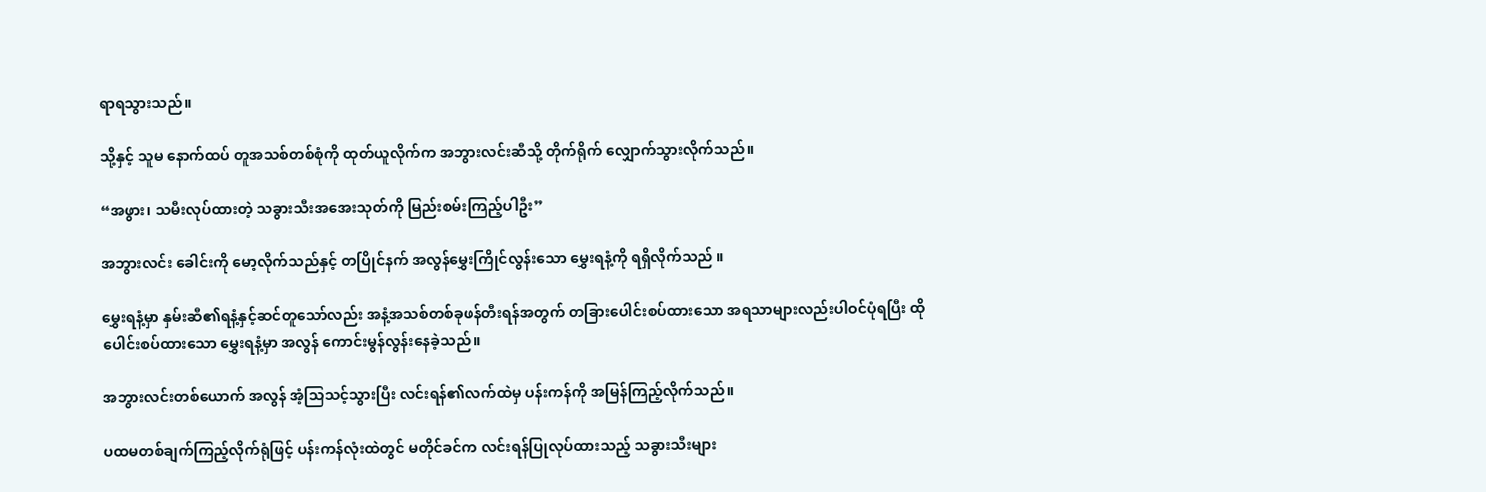ရာရသွားသည်။

သို့နှင့် သူမ နောက်ထပ် တူအသစ်တစ်စုံကို ထုတ်ယူလိုက်က အဘွားလင်းဆီသို့ တိုက်ရိုက် လျှောက်သွားလိုက်သည်။

“အဖွား၊ သမီးလုပ်ထားတဲ့ သခွားသီးအအေးသုတ်ကို မြည်းစမ်းကြည့်ပါဦး”

အဘွားလင်း ခေါင်းကို မော့လိုက်သည်နှင့် တပြိုင်နက် အလွန်မွှေးကြိုင်လွန်းသော မွှေးရနံ့ကို ရရှိလိုက်သည် ။

မွှေးရနံ့မှာ နှမ်းဆီ၏ရနံ့နှင့်ဆင်တူသော်လည်း အနံ့အသစ်တစ်ခုဖန်တီးရန်အတွက် တခြားပေါင်းစပ်ထားသော အရသာများလည်းပါဝင်ပုံရပြီး ထိုပေါင်းစပ်ထားသော မွှေးရနံ့မှာ အလွန် ကောင်းမွန်လွန်းနေခဲ့သည်။

အဘွားလင်းတစ်ယောက် အလွန် အံ့သြသင့်သွားပြီး လင်းရန်၏လက်ထဲမှ ပန်းကန်ကို အမြန်ကြည့်လိုက်သည်။

ပထမတစ်ချက်ကြည့်လိုက်ရုံဖြင့် ပန်းကန်လုံးထဲတွင် မတိုင်ခင်က လင်းရန်ပြုလုပ်ထားသည့် သခွားသီးများ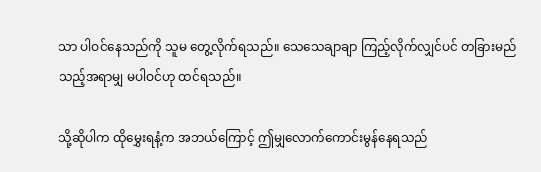သာ ပါဝင်နေသည်ကို သူမ တွေ့လိုက်ရသည်။ သေသေချာချာ ကြည့်လိုက်လျှင်ပင် တခြားမည်သည့်အရာမျှ မပါဝင်ဟု ထင်ရသည်။

သို့ဆိုပါက ထိုမွှေးရနံ့က အဘယ်ကြောင့် ဤမျှလောက်ကောင်းမွန်နေရသည်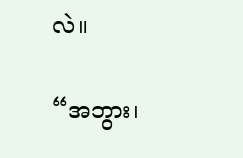လဲ။

“အဘွား၊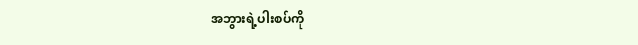အဘွားရဲ့ပါးစပ်ကို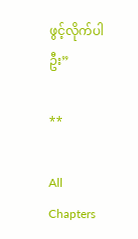ဖွင့်လိုက်ပါဦး”

**

All Chapters